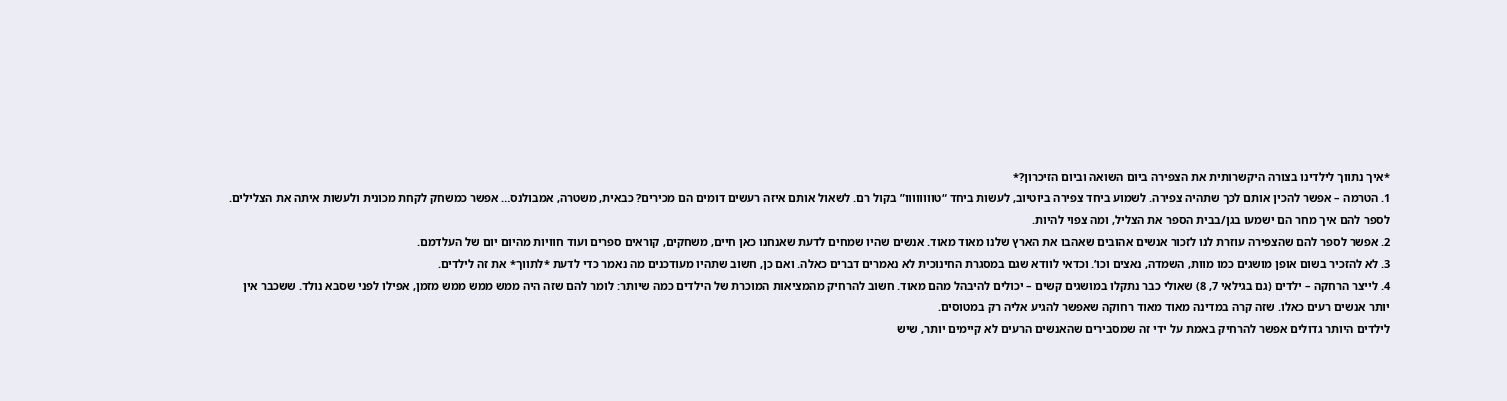*איך נתווך לילדינו בצורה היקשרותית את הצפירה ביום השואה וביום הזיכרון?*
1. הטרמה – אפשר להכין אותם לכך שתהיה צפירה. לשמוע ביחד צפירה ביוטיוב, לעשות ביחד “טוווווווו” בקול רם. לשאול אותם איזה רעשים דומים הם מכירים? כבאית, משטרה, אמבולנס… אפשר כמשחק לקחת מכונית ולעשות איתה את הצלילים.
לספר להם איך מחר הם ישמעו בגן/בבית הספר את הצליל, ומה צפוי להיות.
2. אפשר לספר להם שהצפירה עוזרת לנו לזכור אנשים אהובים שאהבו את הארץ שלנו מאוד מאוד. אנשים שהיו שמחים לדעת שאנחנו כאן חיים, משחקים, קוראים ספרים ועוד חוויות מהיום יום של העלדמם.
3. לא להזכיר בשום אופן מושגים כמו מוות, השמדה, נאצים וכו’. וכדאי לוודא שגם במסגרת החינוכית לא נאמרים דברים כאלה. ואם כן, חשוב שתהיו מעודכנים מה נאמר כדי לדעת *לתווך* את זה לילדים.
4. לייצר הרחקה – ילדים (גם בגילאי 7, 8) שאולי כבר נתקלו במושגים קשים – יכולים להיבהל מהם מאוד. חשוב להרחיק מהמציאות המוכרת של הילדים כמה שיותר: לומר להם שזה היה ממש ממש ממש מזמן, אפילו לפני שסבא נולד. ששכבר אין יותר אנשים רעים כאלו. שזה קרה במדינה מאוד מאוד רחוקה שאפשר להגיע אליה רק במטוסים.
לילדים היותר גדולים אפשר להרחיק באמת על ידי זה שמסבירים שהאנשים הרעים לא קיימים יותר, שיש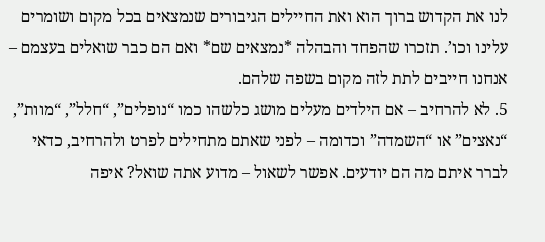לנו את הקדוש ברוך הוא ואת החיילים הגיבורים שנמצאים בכל מקום ושומרים עלינו וכו’. תזכרו שהפחד והבהלה *נמצאים שם* ואם הם כבר שואלים בעצמם – אנחנו חייבים לתת לזה מקום בשפה שלהם.
5. לא להרחיב – אם הילדים מעלים מושג כלשהו כמו “נופלים”, “חלל”, “מוות”, “נאצים” או “השמדה” וכדומה – לפני שאתם מתחילים לפרט ולהרחיב, כדאי לברר איתם מה הם יודעים. אפשר לשאול – מדוע אתה שואל? איפה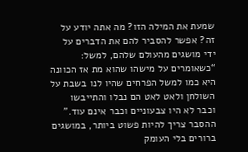שמעת את המילה הזו? מה אתה יודע על זה? אפשר להסביר להם את הדברים על ידי מושגים מהעולם שלהם, למשל: “כשאומרים על מישהו שהוא מת אז הכוונה היא כמו למשל הפרחים שהיו לנו בשבת על השולחן ולאט לאט הם נבלו והתייבשו וכבר לא היו צבעוניים וכבר אינם עוד.” ההסבר צריך להיות פשוט ביותר, במושגים ברורים בלי העומק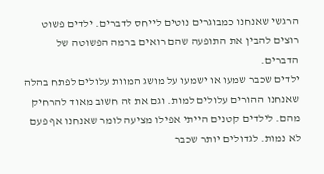הרגשי שאנחנו כמבוגרים נוטים לייחס לדברים. ילדים פשוט רוצים להבין את התופעה שהם רואים ברמה הפשוטה של הדברים.
ילדים שכבר שמעו או ישמעו על מושג המוות עלולים לפתח בהלה שאנחנו ההורים עלולים למות. וגם את זה חשוב מאוד להרחיק מהם. לילדים קטנים הייתי אפילו מציעה לומר שאנחנו אף פעם לא נמות. לגדולים יותר שכבר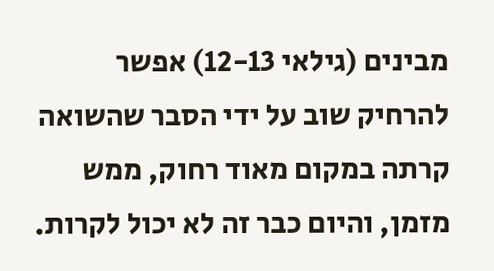מבינים (גילאי 12-13) אפשר להרחיק שוב על ידי הסבר שהשואה קרתה במקום מאוד רחוק, ממש מזמן, והיום כבר זה לא יכול לקרות.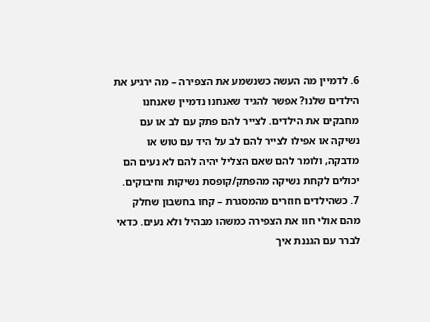6. לדמיין מה העשה כשנשמע את הצפירה – מה ירגיע את הילדים שלנו? אפשר להגיד שאנחנו נדמיין שאנחנו מחבקים את הילדים. לצייר להם פתק עם לב או עם נשיקה או אפילו לצייר להם לב על היד עם טוש או מדבקה, ולומר להם שאם הצליל יהיה להם לא נעים הם יכולים לקחת נשיקה מהפתק/קופסת נשיקות וחיבוקים.
7. כשהילדים חוזרים מהמסגרת – קחו בחשבון שחלק מהם אולי חוו את הצפירה כמשהו מבהיל ולא נעים. כדאי לברר עם הגננת איך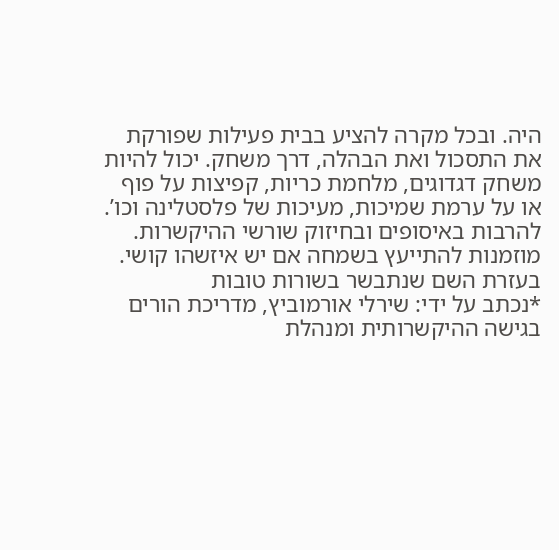היה. ובכל מקרה להציע בבית פעילות שפורקת את התסכול ואת הבהלה, דרך משחק. יכול להיות משחק דגדוגים, מלחמת כריות, קפיצות על פוף או על ערמת שמיכות, מעיכות של פלסטלינה וכו’. להרבות באיסופים ובחיזוק שורשי ההיקשרות.
מוזמנות להתייעץ בשמחה אם יש איזשהו קושי.
בעזרת השם שנתבשר בשורות טובות
*נכתב על ידי: שירלי אורמוביץ, מדריכת הורים בגישה ההיקשרותית ומנהלת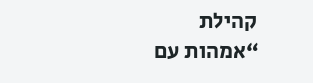קהילת “אמהות עם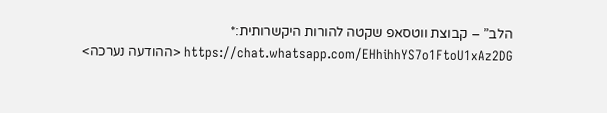הלב” – קבוצת ווטסאפ שקטה להורות היקשרותית:*
https://chat.whatsapp.com/EHhihhYS7o1FtoU1xAz2DG <ההודעה נערכה>